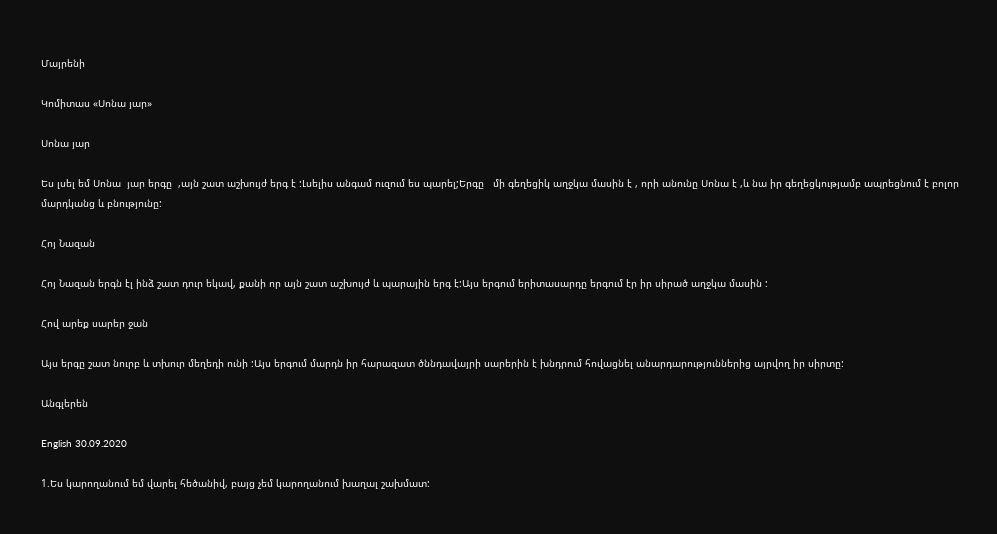Մայրենի

Կոմիտաս «Սոնա յար»

Սոնա յար

Ես լսել եմ Սոնա  յար երգը  ,այն շատ աշխույժ երգ է :Լսելիս անգամ ուզում ես պարել;Երգը   մի գեղեցիկ աղջկա մասին է , որի անունը Սոնա է ,և նա իր գեղեցկությամբ ապրեցնում է բոլոր մարդկանց և բնությունը:

Հոյ Նազան

Հոյ Նազան երգն էլ ինձ շատ դուր եկավ, քանի որ այն շատ աշխույժ և պարային երգ է:Այս երգում երիտասարդը երգում էր իր սիրած աղջկա մասին :

Հով արեք սարեր ջան

Այս երգը շատ նուրբ և տխուր մեղեդի ունի :Այս երգում մարդն իր հարազատ ծննդավայրի սարերին է խնդրում հովացնել անարդարություններից այրվող իր սիրտը:

Անգլերեն

English 30.09.2020

1.Ես կարողանում եմ վարել հեծանիվ, բայց չեմ կարողանում խաղալ շախմատ: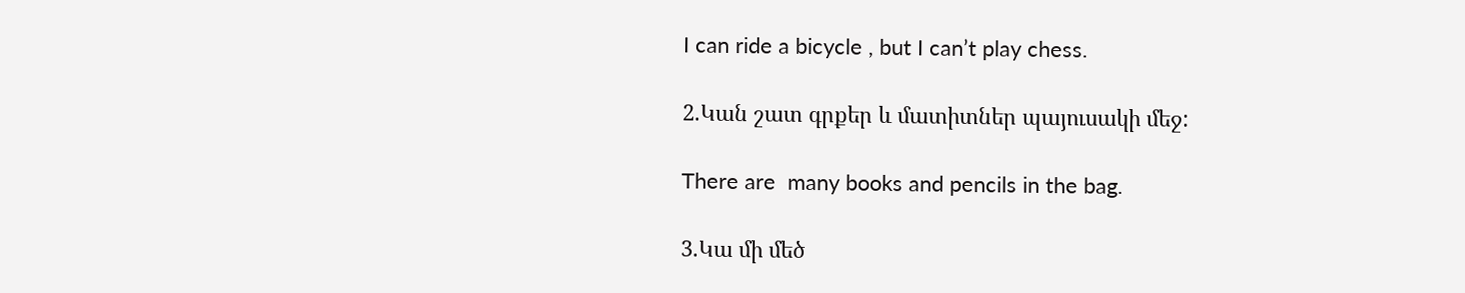I can ride a bicycle , but I can’t play chess.

2.Կան շատ գրքեր և մատիտներ պայուսակի մեջ:

There are  many books and pencils in the bag.

3.Կա մի մեծ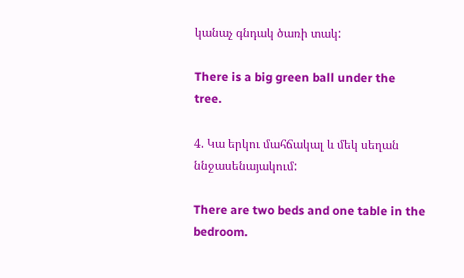կանաչ գնդակ ծառի տակ:

There is a big green ball under the  tree.

4. Կա երկու մահճակալ և մեկ սեղան ննջասենայակում:

There are two beds and one table in the bedroom.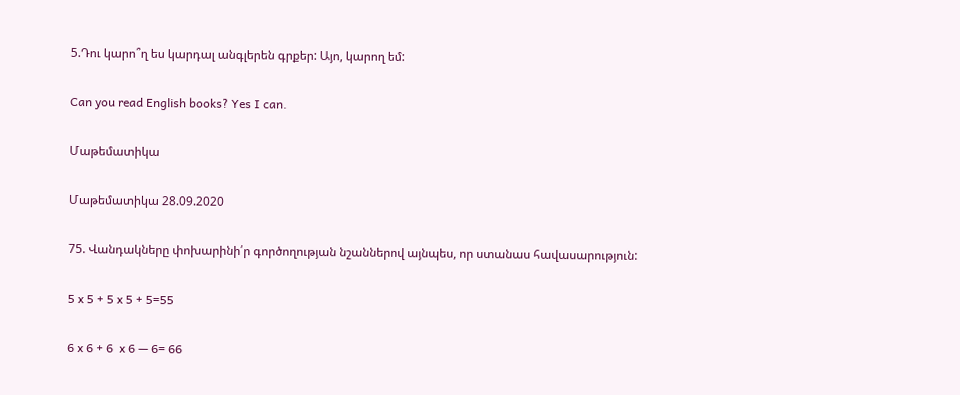5.Դու կարո՞ղ ես կարդալ անգլերեն գրքեր: Այո, կարող եմ:

Can you read English books? Yes I can.

Մաթեմատիկա

Մաթեմատիկա 28.09.2020

75. Վանդակները փոխարինի՛ր գործողության նշաններով այնպես, որ ստանաս հավասարություն:

5 x 5 + 5 x 5 + 5=55

6 x 6 + 6  x 6 — 6= 66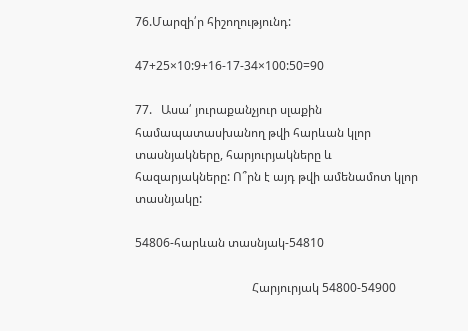76.Մարզի՛ր հիշողությունդ:

47+25×10:9+16-17-34×100:50=90

77.   Ասա՛ յուրաքանչյուր սլաքին համապատասխանող թվի հարևան կլոր տասնյակները, հարյուրյակները և հազարյակները: Ո՞րն է այդ թվի ամենամոտ կլոր տասնյակը:

54806-հարևան տասնյակ-54810

                                       Հարյուրյակ 54800-54900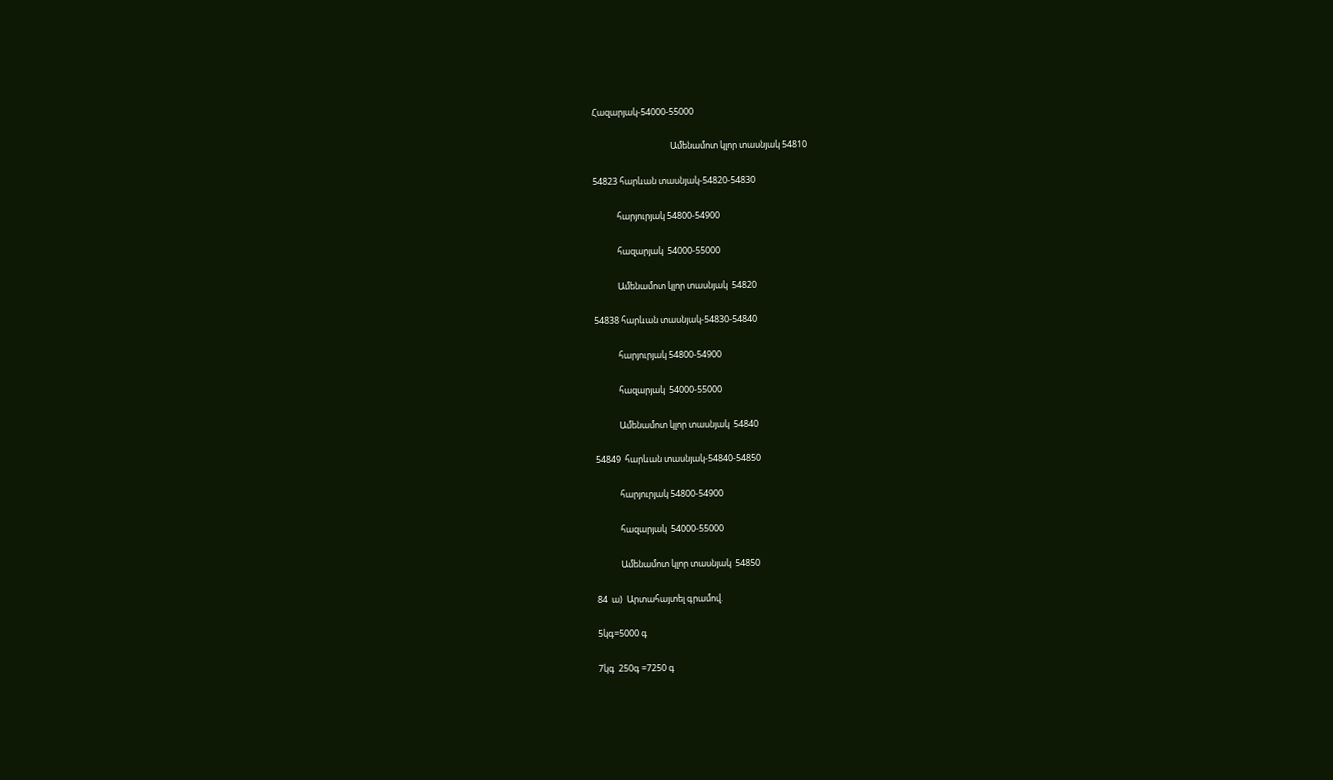Հազարյակ-54000-55000

                                       Ամենամոտ կլոր տասնյակ 54810

54823 հարևան տասնյակ-54820-54830

            հարյուրյակ 54800-54900

            հազարյակ  54000-55000

            Ամենամոտ կլոր տասնյակ  54820

54838 հարևան տասնյակ-54830-54840

            հարյուրյակ 54800-54900

            հազարյակ  54000-55000

            Ամենամոտ կլոր տասնյակ  54840

54849  հարևան տասնյակ-54840-54850

            հարյուրյակ 54800-54900

            հազարյակ  54000-55000

            Ամենամոտ կլոր տասնյակ  54850

84  ա)  Արտահայտել գրամով.

5կգ=5000 գ

7կգ  250գ =7250 գ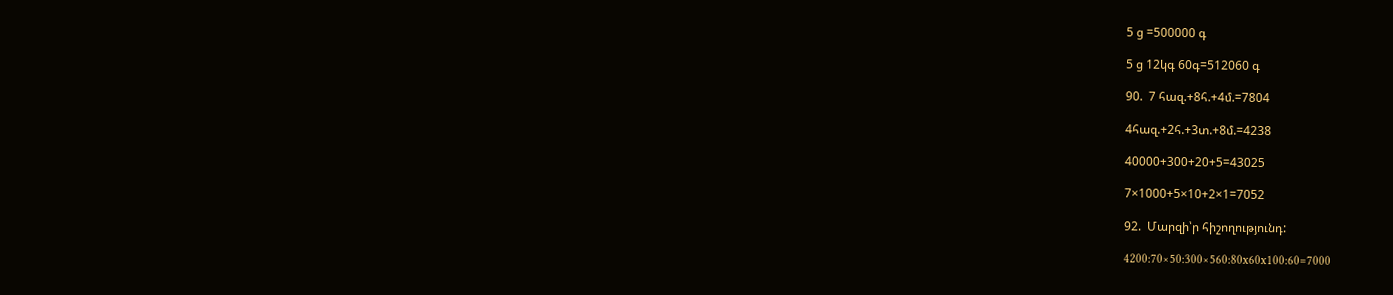5 ց =500000 գ

5 ց 12կգ 60գ=512060 գ

90.  7 հազ.+8հ.+4մ.=7804

4հազ.+2հ.+3տ.+8մ.=4238

40000+300+20+5=43025

7×1000+5×10+2×1=7052

92.  Մարզի՝ր հիշողությունդ:

4200:70×50:300×560:80x60x100:60=7000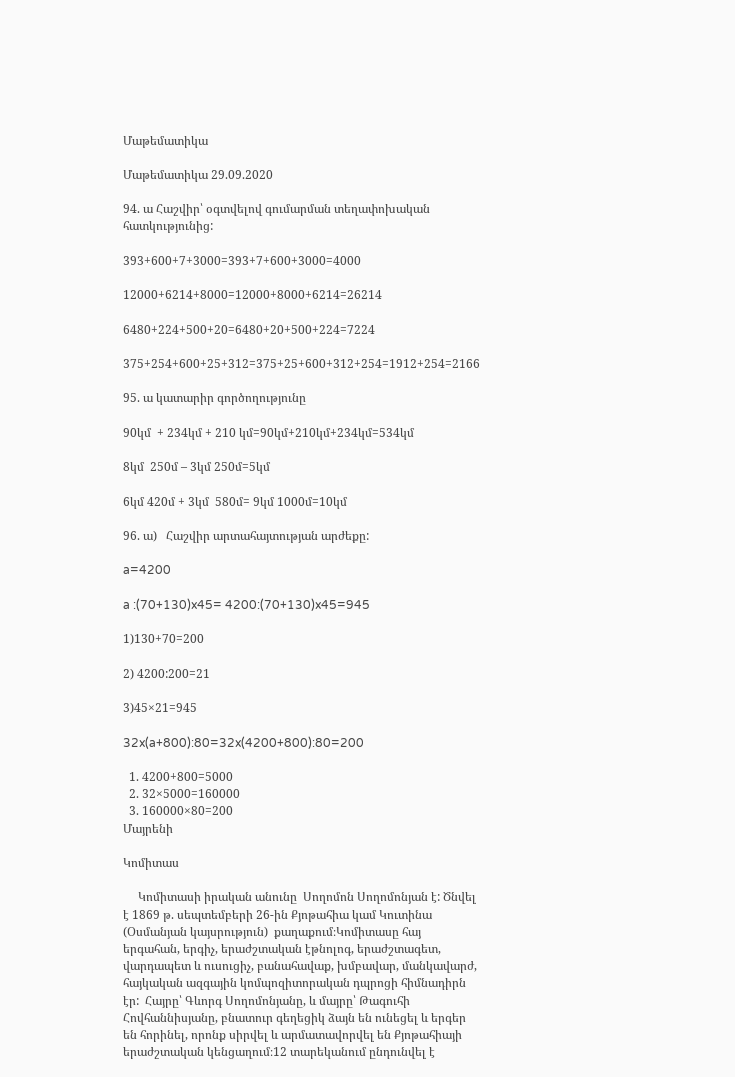Մաթեմատիկա

Մաթեմատիկա 29.09.2020

94. ա Հաշվիր՝ օգտվելով գումարման տեղափոխական հատկությունից:

393+600+7+3000=393+7+600+3000=4000

12000+6214+8000=12000+8000+6214=26214

6480+224+500+20=6480+20+500+224=7224

375+254+600+25+312=375+25+600+312+254=1912+254=2166

95. ա կատարիր գործողությունը

90կմ  + 234կմ + 210 կմ=90կմ+210կմ+234կմ=534կմ

8կմ  250մ – 3կմ 250մ=5կմ

6կմ 420մ + 3կմ  580մ= 9կմ 1000մ=10կմ

96. ա)   Հաշվիր արտահայտության արժեքը:

a=4200

a :(70+130)x45= 4200:(70+130)x45=945

1)130+70=200

2) 4200:200=21

3)45×21=945

32x(a+800):80=32x(4200+800):80=200

  1. 4200+800=5000
  2. 32×5000=160000
  3. 160000×80=200
Մայրենի

Կոմիտաս

     Կոմիտասի իրական անունը  Սողոմոն Սողոմոնյան է: Ծնվել է 1869 թ. սեպտեմբերի 26-ին Քյոթահիա կամ Կուտինա (Օսմանյան կայսրություն)  քաղաքում։Կոմիտասը հայ երգահան, երգիչ, երաժշտական էթնոլոգ, երաժշտագետ, վարդապետ և ուսուցիչ, բանահավաք, խմբավար, մանկավարժ, հայկական ազգային կոմպոզիտորական դպրոցի հիմնադիրն էր:  Հայրը՝ Գևորգ Սողոմոնյանը, և մայրը՝ Թագուհի Հովհաննիսյանը, բնատուր գեղեցիկ ձայն են ունեցել և երգեր են հորինել, որոնք սիրվել և արմատավորվել են Քյոթահիայի երաժշտական կենցաղում։12 տարեկանում ընդունվել է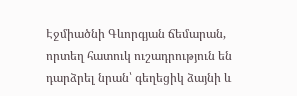Էջմիածնի Գևորգյան ճեմարան, որտեղ հատուկ ուշադրություն են դարձրել նրան՝ գեղեցիկ ձայնի և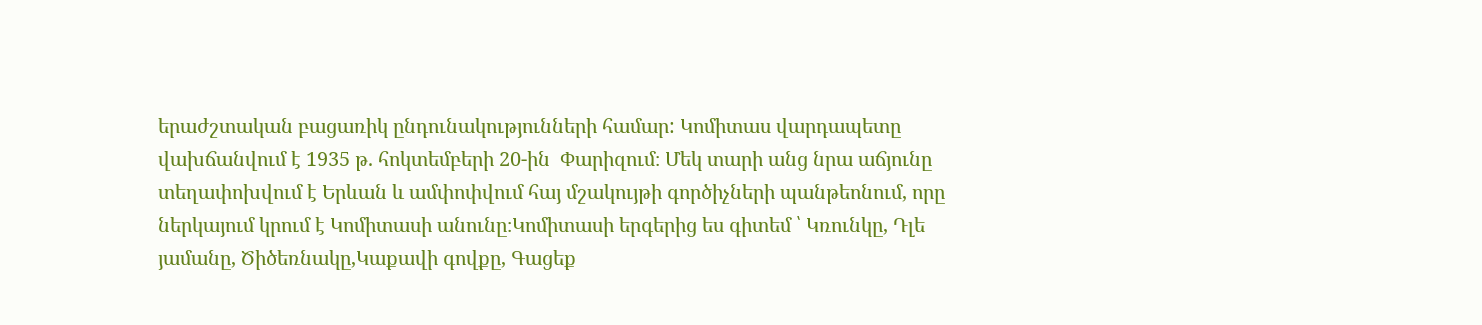երաժշտական բացառիկ ընդունակությունների համար: Կոմիտաս վարդապետը վախճանվում է 1935 թ. հոկտեմբերի 20-ին  Փարիզում։ Մեկ տարի անց նրա աճյունը տեղափոխվում է Երևան և ամփոփվում հայ մշակույթի գործիչների պանթեոնում, որը ներկայում կրում է Կոմիտասի անունը։Կոմիտասի երգերից ես գիտեմ ՝ Կռունկը, Դլե յամանը, Ծիծեռնակը,Կաքավի գովքը, Գացեք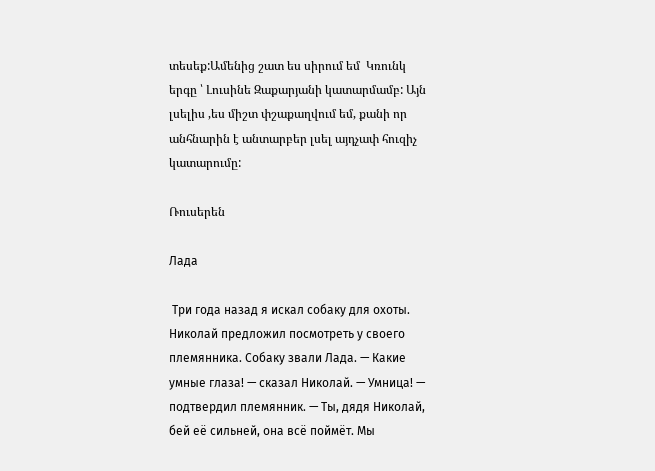տեսեք:Ամենից շատ ես սիրում եմ  Կռունկ երգը ՝ Լուսինե Զաքարյանի կատարմամբ: Այն լսելիս ,ես միշտ փշաքաղվում եմ, քանի որ անհնարին է անտարբեր լսել այդչափ հուզիչ կատարումը:

Ռուսերեն

Лада

 Три года назад я искал собаку для охоты. Николай предложил посмотреть у своего племянника. Собаку звали Лада. — Какие умные глаза! — сказал Николай. — Умница! — подтвердил племянник. — Ты, дядя Николай, бей её сильней, она всё поймёт. Мы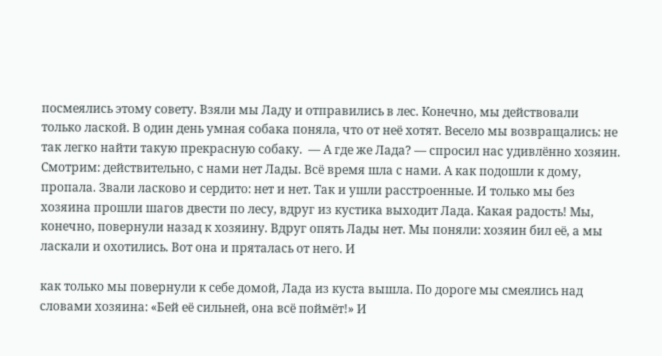посмеялись этому совету. Взяли мы Ладу и отправились в лес. Конечно, мы действовали только лаской. В один день умная собака поняла, что от неё хотят. Весело мы возвращались: не так легко найти такую прекрасную собаку.  — А где же Лада? — спросил нас удивлённо хозяин. Смотрим: действительно, с нами нет Лады. Всё время шла с нами. А как подошли к дому, пропала. Звали ласково и сердито: нет и нет. Так и ушли расстроенные. И только мы без хозяина прошли шагов двести по лесу, вдруг из кустика выходит Лада. Какая радость! Мы, конечно, повернули назад к хозяину. Вдруг опять Лады нет. Мы поняли: хозяин бил её, а мы ласкали и охотились. Вот она и пряталась от него. И

как только мы повернули к себе домой, Лада из куста вышла. По дороге мы смеялись над словами хозяина: «Бей её сильней, она всё поймёт!» И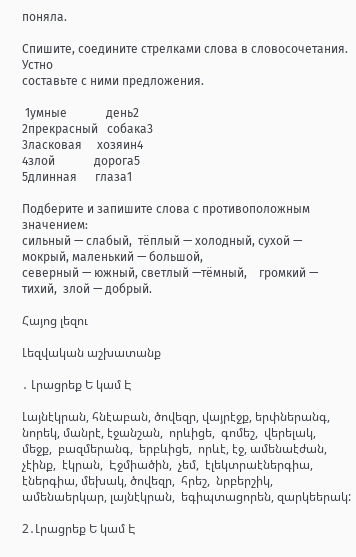поняла.

Спишите, соедините стрелками слова в словосочетания. Устно
составьте с ними предложения.

 1умные             день2
2прекрасный   собака3
3ласковая     хозяин4
4злой             дорога5
5длинная      глаза1

Подберите и запишите слова с противоположным значением:
сильный — слабый,  тёплый — холодный, сухой — мокрый, маленький — большой,
северный — южный, светлый —тёмный,    громкий — тихий,  злой — добрый.

Հայոց լեզու

Լեզվական աշխատանք

․ Լրացրեք Ե կամ Է

Լայնէկրան, հնէաբան, ծովեզր, վայրէջք, երփներանգ, նորեկ, մանրէ, էջանշան,  որևիցե,  գոմեշ,  վերելակ,  մեջք,  բազմերանգ,  երբևիցե,  որևէ, էջ, ամենաէժան, չէինք,  էկրան,  Էջմիածին,  չեմ,  էլեկտրաէներգիա, էներգիա, մեխակ, ծովեզր,  հրեշ,  նրբերշիկ, ամենաերկար, լայնէկրան,  եգիպտացորեն, զարկեերակ:

2․Լրացրեք Ե կամ Է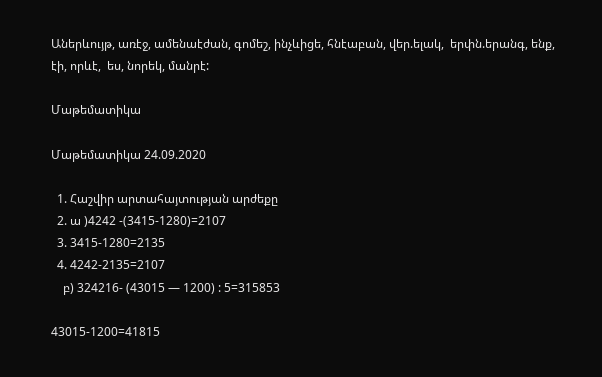Աներևույթ, առէջ, ամենաէժան, գոմեշ, ինչևիցե, հնէաբան, վեր.ելակ,  երփն.երանգ, ենք, էի, որևէ,  ես, նորեկ, մանրէ:

Մաթեմատիկա

Մաթեմատիկա 24.09.2020

  1. Հաշվիր արտահայտության արժեքը
  2. ա )4242 -(3415-1280)=2107
  3. 3415-1280=2135
  4. 4242-2135=2107
    բ) 324216- (43015 — 1200) : 5=315853

43015-1200=41815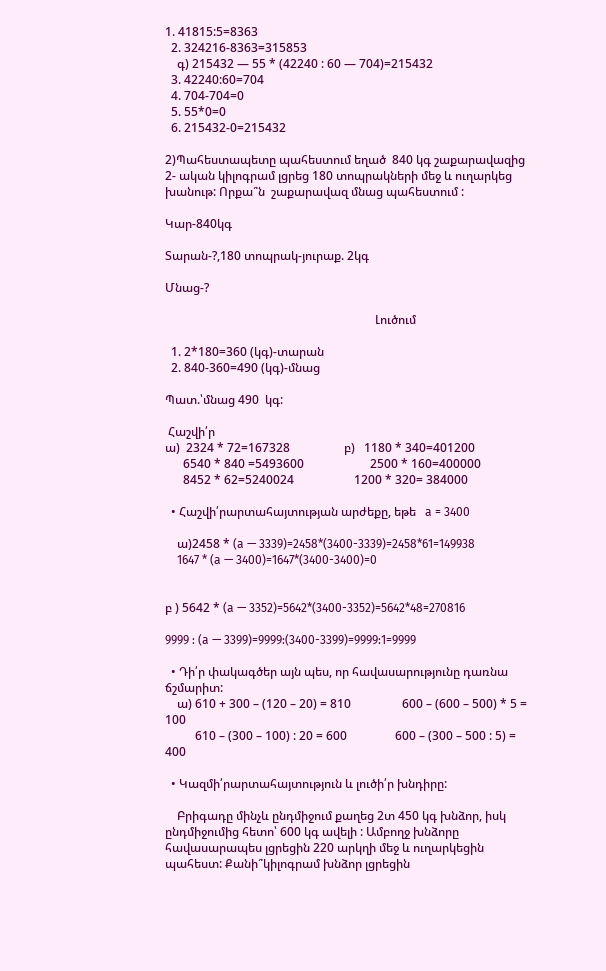1. 41815:5=8363
  2. 324216-8363=315853
    գ) 215432 — 55 * (42240 : 60 — 704)=215432
  3. 42240:60=704
  4. 704-704=0
  5. 55*0=0
  6. 215432-0=215432

2)Պահեստապետը պահեստում եղած  840 կգ շաքարավազից  2- ական կիլոգրամ լցրեց 180 տոպրակների մեջ և ուղարկեց խանութ: Որքա՞ն  շաքարավազ մնաց պահեստում :

Կար-840կգ

Տարան-?,180 տոպրակ-յուրաք. 2կգ

Մնաց-?

                                                                      Լուծում

  1. 2*180=360 (կգ)-տարան
  2. 840-360=490 (կգ)-մնաց

Պատ.՝մնաց 490  կգ:

 Հաշվի՛ր
ա)  2324 * 72=167328                  բ)   1180 * 340=401200
      6540 * 840 =5493600                      2500 * 160=400000
      8452 * 62=5240024                    1200 * 320= 384000

  • Հաշվի՛րարտահայտության արժեքը, եթե   a = 3400

    ա)2458 * (a — 3339)=2458*(3400-3339)=2458*61=149938
    1647 * (a — 3400)=1647*(3400-3400)=0


բ ) 5642 * (a — 3352)=5642*(3400-3352)=5642*48=270816

9999 : (a — 3399)=9999:(3400-3399)=9999:1=9999

  • Դի՛ր փակագծեր այն պես, որ հավասարությունը դառնա ճշմարիտ:
    ա) 610 + 300 – (120 – 20) = 810                 600 – (600 – 500) * 5 = 100
          610 – (300 – 100) : 20 = 600                600 – (300 – 500 : 5) = 400

  • Կազմի՛րարտահայտություն և լուծի՛ր խնդիրը:

    Բրիգադը մինչև ընդմիջում քաղեց 2տ 450 կգ խնձոր, իսկ ընդմիջումից հետո՝ 600 կգ ավելի : Ամբողջ խնձորը հավասարապես լցրեցին 220 արկղի մեջ և ուղարկեցին պահեստ: Քանի՞կիլոգրամ խնձոր լցրեցին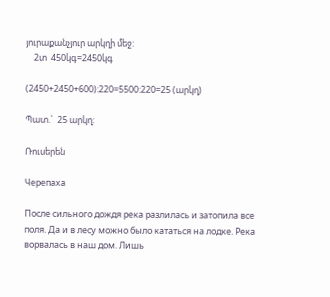յուրաքանչյուր արկղի մեջ:
    2տ  450կգ=2450կգ

(2450+2450+600):220=5500:220=25 (արկղ)

Պատ.`  25 արկղ:

Ռուսերեն

Черепаха

После сильного дождя река разлилась и затопила все поля. Да и в лесу можно было кататься на лодке. Река ворвалась в наш дом. Лишь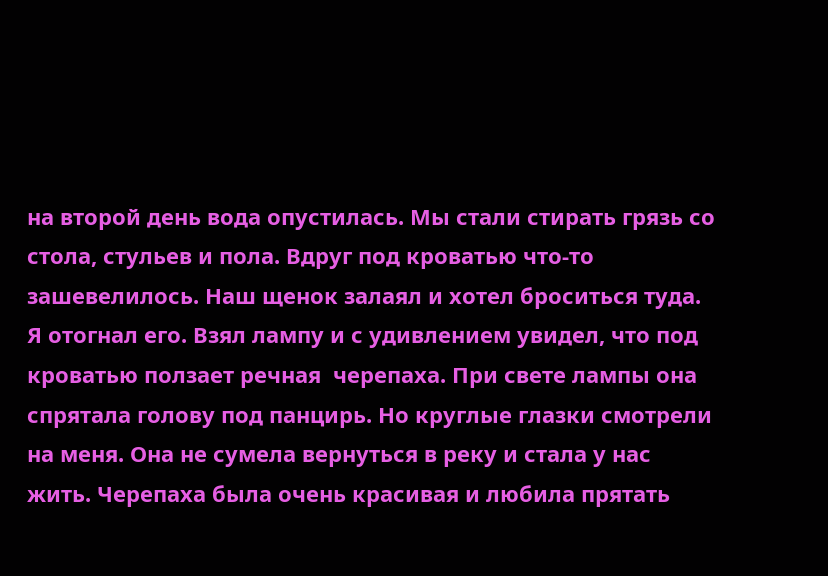на второй день вода опустилась. Мы стали стирать грязь со стола, стульев и пола. Вдруг под кроватью что-то зашевелилось. Наш щенок залаял и хотел броситься туда. Я отогнал его. Взял лампу и с удивлением увидел, что под кроватью ползает речная  черепаха. При свете лампы она спрятала голову под панцирь. Но круглые глазки смотрели на меня. Она не сумела вернуться в реку и стала у нас жить. Черепаха была очень красивая и любила прятать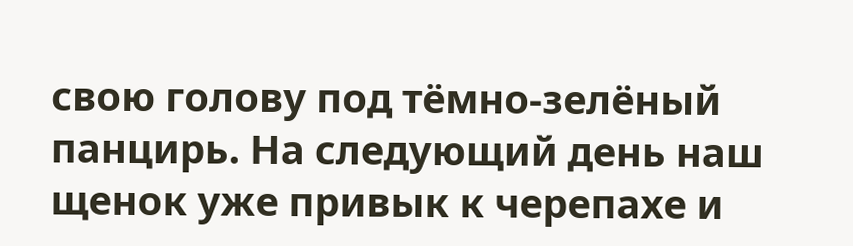свою голову под тёмно-зелёный панцирь. На следующий день наш щенок уже привык к черепахе и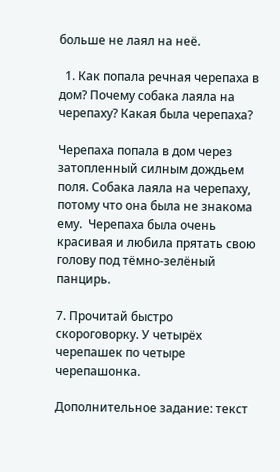больше не лаял на неё.

  1. Как попала речная черепаха в дом? Почему собака лаяла на черепаху? Какая была черепаха?

Черепаха попала в дом через затопленный силным дождьем поля. Собака лаяла на черепаху, потому что она была не знакома ему.  Черепаха была очень красивая и любила прятать свою голову под тёмно-зелёный панцирь.

7. Прочитай быстро скороговорку. У четырёх черепашек по четыре черепашонка.

Дополнительное задание: текст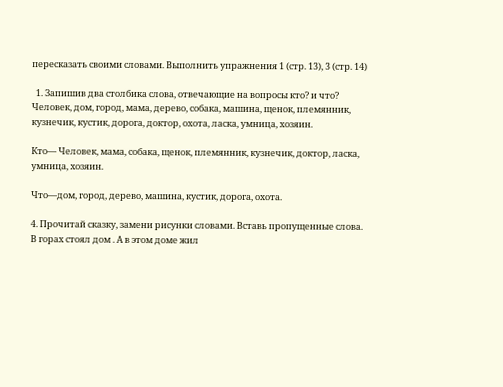пересказать своими словами. Выполнить упражнения 1 (стр. 13), 3 (стр. 14)

  1. Запишив два столбика слова, отвечающие на вопросы кто? и что? Человек, дом, город, мама, дерево, собака, машина, щенок, племянник, кузнечик, кустик, дорога, доктор, охота, ласка, умница, хозяин.

Кто— Человек, мама, собака, щенок, племянник, кузнечик, доктор, ласка,  умница, хозяин.

Что—дом, город, дерево, машина, кустик, дорога, охота.

4. Прочитай сказку, замени рисунки словами. Вставь пропущенные слова. В горах стоял дом . А в этом доме жил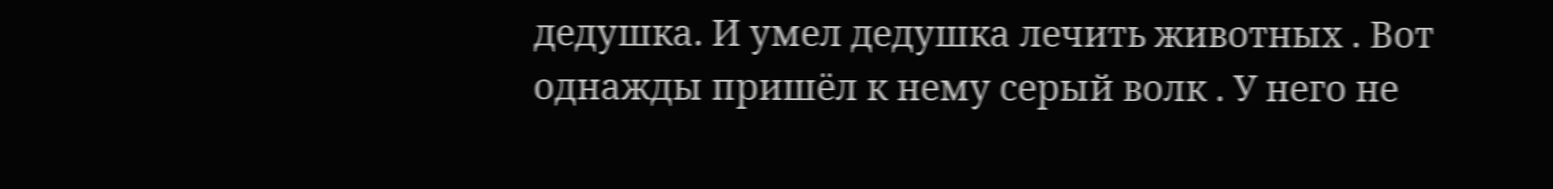дедушка. И умел дедушка лечить животных . Вот однажды пришёл к нему серый волк . У него не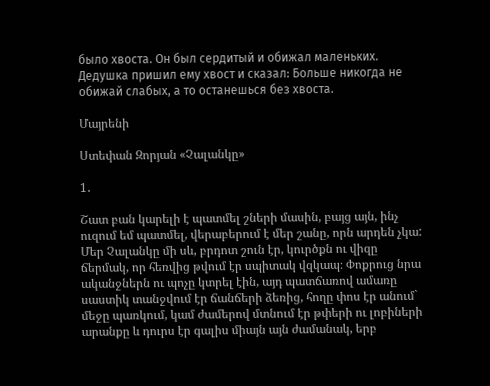было хвоста. Он был сердитый и обижал маленьких. Дедушка пришил ему хвост и сказал: Больше никогда не обижай слабых, а то останешься без хвоста.

Մայրենի

Ստեփան Զորյան «Չալանկը»

1․

Շատ բան կարելի է պատմել շների մասին, բայց այն, ինչ ուզում եմ պատմել, վերաբերում է մեր շանը, որն արդեն չկա:
Մեր Չալանկը մի սև, բրդոտ շուն էր, կուրծքն ու վիզը ճերմակ, որ հեռվից թվում էր սպիտակ վզկապ։ Փոքրուց նրա ականջներն ու պոչը կտրել էին, այդ պատճառով ամառը սաստիկ տանջվում էր ճանճերի ձեռից, հողը փոս էր անում` մեջը պառկում, կամ ժամերով մտնում էր թփերի ու լոբիների արանքը և դուրս էր գալիս միայն այն ժամանակ, երբ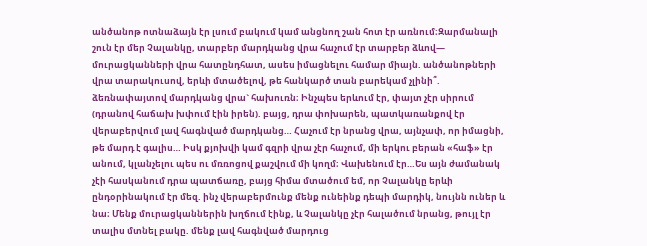անծանոթ ոտնաձայն էր լսում բակում կամ անցնող շան հոտ էր առնում։Զարմանալի շուն էր մեր Չալանկը, տարբեր մարդկանց վրա հաչում էր տարբեր ձևով— մուրացկանների վրա հատընդհատ, ասես իմացնելու համար միայն. անծանոթների վրա տարակուսով, երևի մտածելով, թե հանկարծ տան բարեկամ չլինի՞. ձեռնափայտով մարդկանց վրա` հախուռն։ Ինչպես երևում էր, փայտ չէր սիրում (դրանով հաճախ խփում էին իրեն). բայց, դրա փոխարեն, պատկառանքով էր վերաբերվում լավ հագնված մարդկանց… Հաչում էր նրանց վրա, այնչափ, որ իմացնի, թե մարդ է գալիս… Իսկ քյոխվի կամ գզրի վրա չէր հաչում, մի երկու բերան «հաֆ» էր անում, կլանչելու պես ու մռռոցով քաշվում մի կողմ։ Վախենում էր…Ես այն ժամանակ չէի հասկանում դրա պատճառը, բայց հիմա մտածում եմ, որ Չալանկը երևի ընդօրինակում էր մեզ. ինչ վերաբերմունք մենք ունեինք դեպի մարդիկ, նույնն ուներ և նա։ Մենք մուրացկաններին խղճում էինք, և Չալանկը չէր հալածում նրանց, թույլ էր տալիս մտնել բակը. մենք լավ հագնված մարդուց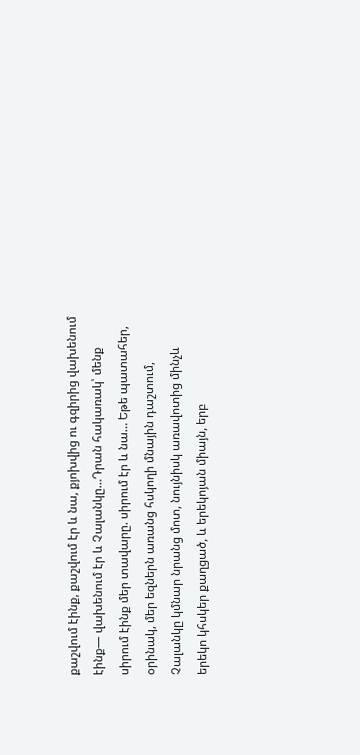քաշվում էինք, քաշվում էր և նա, քյոխվից ու գզիրից վախենում էինք— վախենում էր և Չալանկը…Դրան հակառակ՝ մենք սիրում էինք մեր տավարը. սիրում էր և նա… Եթե պատահեր, օրինակ, մեր եզներն առանց հսկողի մնային դաշտում, Չալանկը կմնար նրանց մոտ, նույնիսկ առավոտից մինչև երեկո կհսկեր քաղցած, և երեկոյան միայն, երբ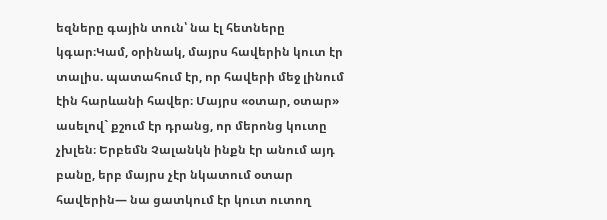եզները գային տուն՝ նա էլ հետները կգար։Կամ, օրինակ, մայրս հավերին կուտ էր տալիս. պատահում էր, որ հավերի մեջ լինում էին հարևանի հավեր։ Մայրս «օտար, օտար» ասելով` քշում էր դրանց, որ մերոնց կուտը չխլեն։ Երբեմն Չալանկն ինքն էր անում այդ բանը, երբ մայրս չէր նկատում օտար հավերին— նա ցատկում էր կուտ ուտող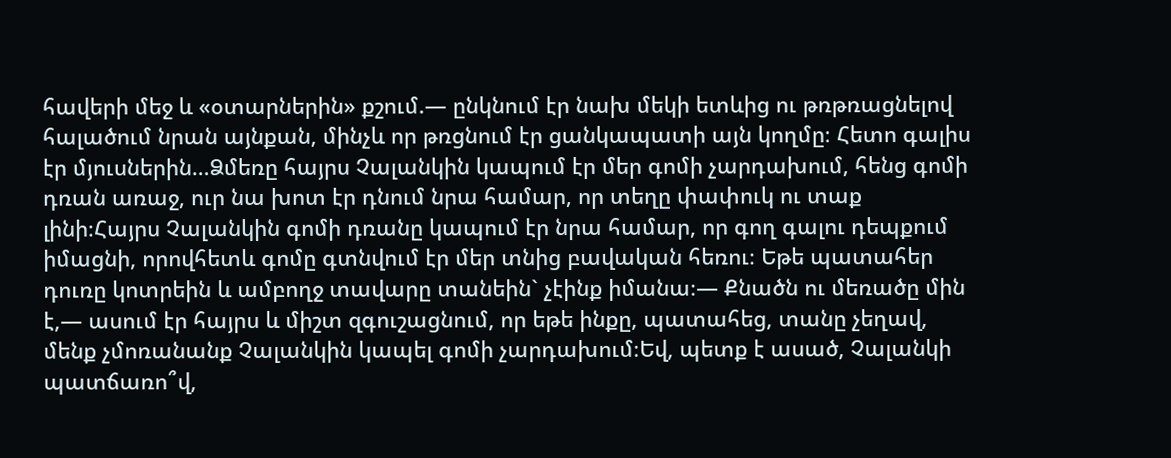հավերի մեջ և «օտարներին» քշում.— ընկնում էր նախ մեկի ետևից ու թռթռացնելով հալածում նրան այնքան, մինչև որ թռցնում էր ցանկապատի այն կողմը։ Հետո գալիս էր մյուսներին…Ձմեռը հայրս Չալանկին կապում էր մեր գոմի չարդախում, հենց գոմի դռան առաջ, ուր նա խոտ էր դնում նրա համար, որ տեղը փափուկ ու տաք լինի։Հայրս Չալանկին գոմի դռանը կապում էր նրա համար, որ գող գալու դեպքում իմացնի, որովհետև գոմը գտնվում էր մեր տնից բավական հեռու։ Եթե պատահեր դուռը կոտրեին և ամբողջ տավարը տանեին` չէինք իմանա։— Քնածն ու մեռածը մին է,— ասում էր հայրս և միշտ զգուշացնում, որ եթե ինքը, պատահեց, տանը չեղավ, մենք չմոռանանք Չալանկին կապել գոմի չարդախում։Եվ, պետք է ասած, Չալանկի պատճառո՞վ,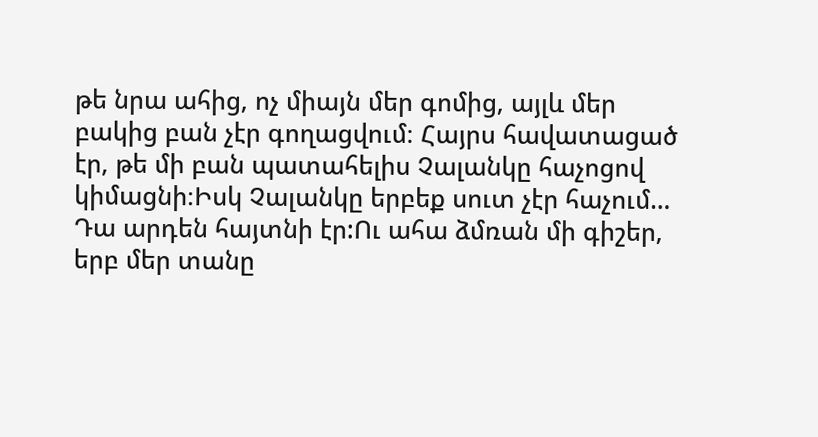թե նրա ահից, ոչ միայն մեր գոմից, այլև մեր բակից բան չէր գողացվում։ Հայրս հավատացած էր, թե մի բան պատահելիս Չալանկը հաչոցով կիմացնի։Իսկ Չալանկը երբեք սուտ չէր հաչում… Դա արդեն հայտնի էր:Ու ահա ձմռան մի գիշեր, երբ մեր տանը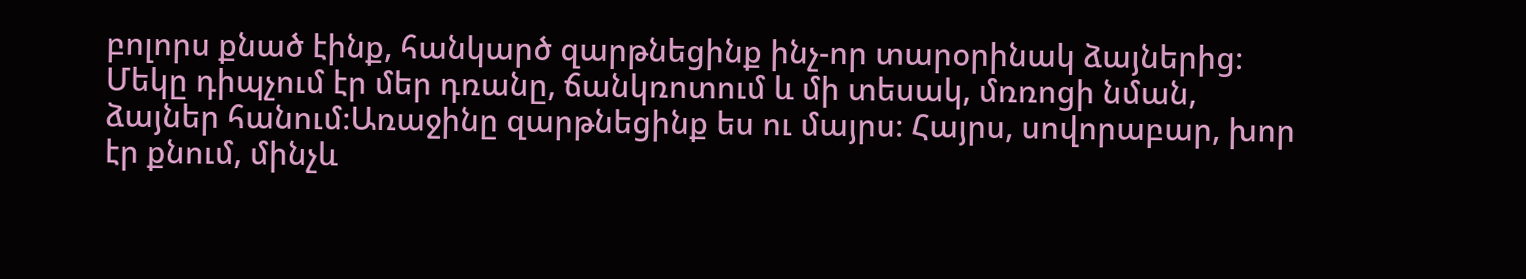բոլորս քնած էինք, հանկարծ զարթնեցինք ինչ-որ տարօրինակ ձայներից։ Մեկը դիպչում էր մեր դռանը, ճանկռոտում և մի տեսակ, մռռոցի նման, ձայներ հանում։Առաջինը զարթնեցինք ես ու մայրս։ Հայրս, սովորաբար, խոր էր քնում, մինչև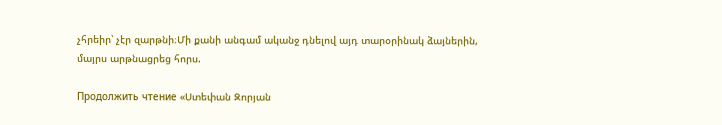չհրեիր՝ չէր զարթնի։Մի քանի անգամ ականջ դնելով այդ տարօրինակ ձայներին, մայրս արթնացրեց հորս.

Продолжить чтение «Ստեփան Զորյան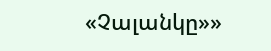«Չալանկը»»